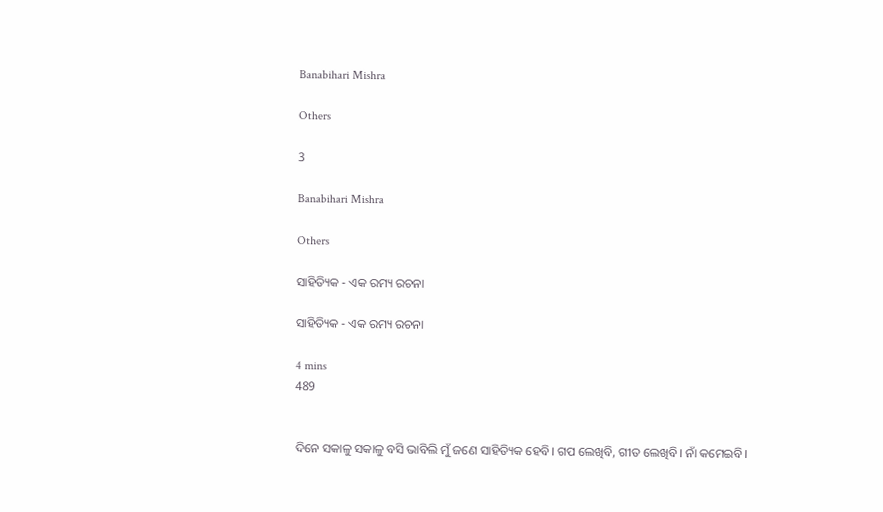Banabihari Mishra

Others

3

Banabihari Mishra

Others

ସାହିତ୍ୟିକ - ଏକ ରମ୍ୟ ରଚନା

ସାହିତ୍ୟିକ - ଏକ ରମ୍ୟ ରଚନା

4 mins
489


ଦିନେ ସକାଳୁ ସକାଳୁ ବସି ଭାବିଲି ମୁଁ ଜଣେ ସାହିତ୍ୟିକ ହେବି। ଗପ ଲେଖିବି, ଗୀତ ଲେଖିବି। ନାଁ କମେଇବି।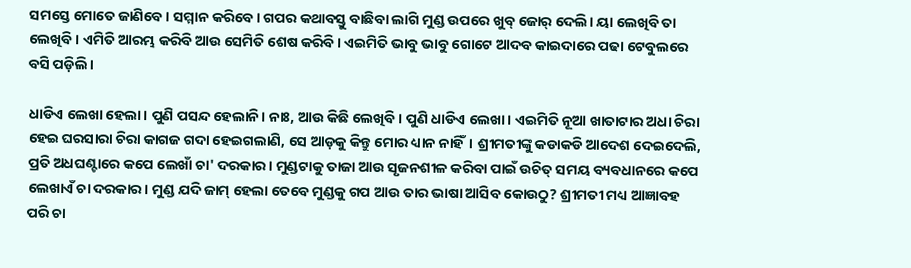ସମସ୍ତେ ମୋତେ ଜାଣିବେ। ସମ୍ମାନ କରିବେ। ଗପର କଥାବସ୍ତୁ ବାଛିବା ଲାଗି ମୁଣ୍ଡ ଉପରେ ଖୁବ୍ ଜୋର୍ ଦେଲି। ୟା ଲେଖିବି ତା ଲେଖିବି। ଏମିତି ଆରମ୍ଭ କରିବି ଆଉ ସେମିତି ଶେଷ କରିବି। ଏଇମିତି ଭାବୁ ଭାବୁ ଗୋଟେ ଆଦବ କାଇଦାରେ ପଢା ଟେବୁଲରେ ବସି ପଡ଼ିଲି।

ଧାଡିଏ ଲେଖା ହେଲା। ପୁଣି ପସନ୍ଦ ହେଲାନି। ନାଃ, ଆଉ କିଛି ଲେଖିବି। ପୁଣି ଧାଡିଏ ଲେଖା। ଏଇମିତି ନୂଆ ଖାତାଟାର ଅଧା ଚିରା ହେଇ ଘରସାରା ଚିରା କାଗଜ ଗଦା ହେଇଗଲାଣି, ସେ ଆଡ଼କୁ କିନ୍ତୁ ମୋର ଧ୍ୟାନ ନାହିଁ। ଶ୍ରୀମତୀଙ୍କୁ କଡାକଡି ଆଦେଶ ଦେଇଦେଲି, ପ୍ରତି ଅଧଘଣ୍ଟାରେ କପେ ଲେଖାଁ ଚା' ଦରକାର। ମୁଣ୍ଡଟାକୁ ତାଜା ଆଉ ସୃଜନଶୀଳ କରିବା ପାଇଁ ଉଚିତ୍ ସମୟ ବ୍ୟବଧାନରେ କପେ ଲେଖାଏଁ ଚା ଦରକାର। ମୁଣ୍ଡ ଯଦି ଜାମ୍ ହେଲା ତେବେ ମୁଣ୍ଡକୁ ଗପ ଆଉ ତାର ଭାଷା ଆସିବ କୋଉଠୁ? ଶ୍ରୀମତୀ ମଧ୍ୟ ଆଜ୍ଞାବହ ପରି ଚା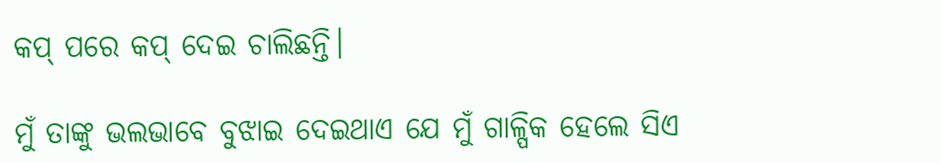କପ୍ ପରେ କପ୍ ଦେଇ ଚାଲିଛନ୍ତି।

ମୁଁ ତାଙ୍କୁ ଭଲଭାବେ ବୁଝାଇ ଦେଇଥାଏ ଯେ ମୁଁ ଗାଳ୍ପିକ ହେଲେ ସିଏ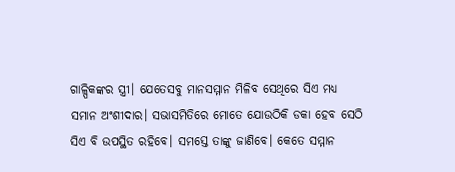ଗାଳ୍ପିକଙ୍କର ସ୍ତ୍ରୀ। ଯେତେସବୁ ମାନସମ୍ମାନ ମିଳିବ ସେଥିରେ ସିଏ ମଧ୍ୟ ସମାନ ଅଂଶୀଦାର। ସଭାସମିତିରେ ମୋତେ ଯୋଉଠିକି ଡକା ହେବ ସେଠି ସିଏ ବି ଉପସ୍ଥିତ ରହିବେ। ସମସ୍ତେ ତାଙ୍କୁ ଜାଣିବେ। କେତେ ସମ୍ମାନ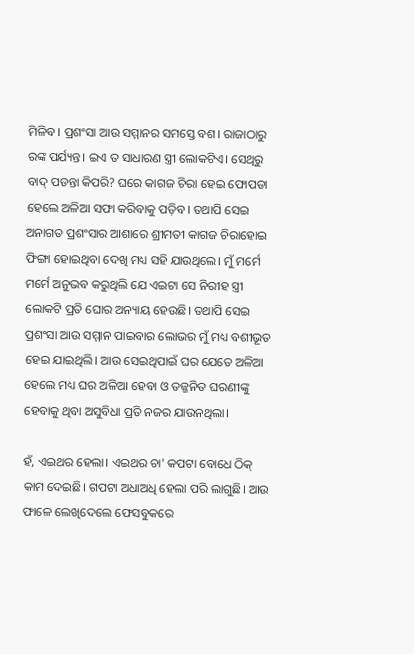ମିଳିବ। ପ୍ରଶଂସା ଆଉ ସମ୍ମାନର ସମସ୍ତେ ବଶ। ରାଜାଠାରୁ ରଙ୍କ ପର୍ଯ୍ୟନ୍ତ। ଇଏ ତ ସାଧାରଣ ସ୍ତ୍ରୀ ଲୋକଟିଏ। ସେଥିରୁ ବାଦ୍ ପଡନ୍ତା କିପରି? ଘରେ କାଗଜ ଚିରା ହେଇ ଫୋପଡା ହେଲେ ଅଳିଆ ସଫା କରିବାକୁ ପଡ଼ିବ। ତଥାପି ସେଇ ଅନାଗତ ପ୍ରଶଂସାର ଆଶାରେ ଶ୍ରୀମତୀ କାଗଜ ଚିରାହୋଇ ଫିଙ୍ଗା ହୋଇଥିବା ଦେଖି ମଧ୍ୟ ସହି ଯାଉଥିଲେ। ମୁଁ ମର୍ମେ ମର୍ମେ ଅନୁଭବ କରୁଥିଲି ଯେ ଏଇଟା ସେ ନିରୀହ ସ୍ତ୍ରୀ ଲୋକଟି ପ୍ରତି ଘୋର ଅନ୍ୟାୟ ହେଉଛି। ତଥାପି ସେଇ ପ୍ରଶଂସା ଆଉ ସମ୍ମାନ ପାଇବାର ଲୋଭର ମୁଁ ମଧ୍ୟ ବଶୀଭୂତ ହେଇ ଯାଇଥିଲି। ଆଉ ସେଇଥିପାଇଁ ଘର ଯେତେ ଅଳିଆ ହେଲେ ମଧ୍ୟ ଘର ଅଳିଆ ହେବା ଓ ତଜ୍ଜନିତ ଘରଣୀଙ୍କୁ ହେବାକୁ ଥିବା ଅସୁବିଧା ପ୍ରତି ନଜର ଯାଉନଥିଲା।

ହଁ, ଏଇଥର ହେଲା। ଏଇଥର ଚା' କପଟା ବୋଧେ ଠିକ୍ କାମ ଦେଇଛି। ଗପଟା ଅଧାଅଧି ହେଲା ପରି ଲାଗୁଛି। ଆଉ ଫାଳେ ଲେଖିଦେଲେ ଫେସବୁକରେ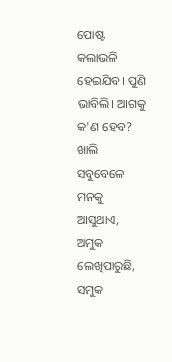ପୋଷ୍ଟ କଲାଭଳି ହେଇଯିବ। ପୁଣି ଭାବିଲି। ଆଗକୁ କ'ଣ ହେବ? ଖାଲି ସବୁବେଳେ ମନକୁ ଆସୁଥାଏ, ଅମୁକ ଲେଖିପାରୁଛି, ସମୁକ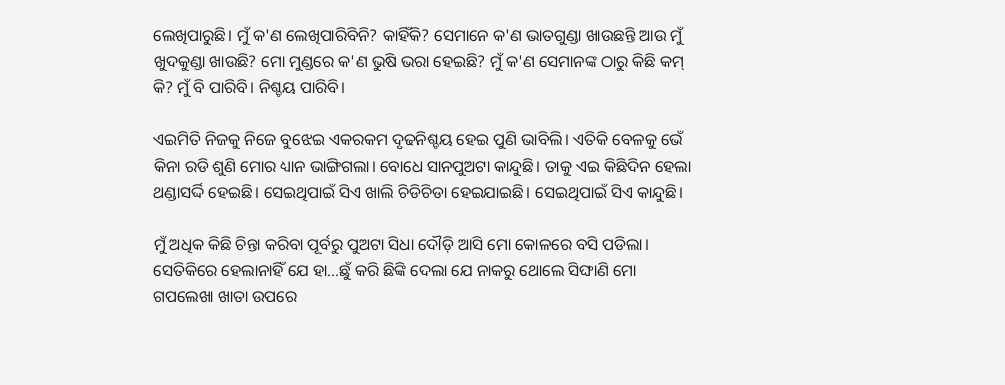ଲେଖିପାରୁଛି। ମୁଁ କ'ଣ ଲେଖିପାରିବିନି? କାହିଁକି? ସେମାନେ କ'ଣ ଭାତଗୁଣ୍ଡା ଖାଉଛନ୍ତି ଆଉ ମୁଁ ଖୁଦକୁଣ୍ଡା ଖାଉଛି? ମୋ ମୁଣ୍ଡରେ କ'ଣ ଭୁଷି ଭରା ହେଇଛି? ମୁଁ କ'ଣ ସେମାନଙ୍କ ଠାରୁ କିଛି କମ୍ କି? ମୁଁ ବି ପାରିବି। ନିଶ୍ଚୟ ପାରିବି।

ଏଇମିତି ନିଜକୁ ନିଜେ ବୁଝେଇ ଏକରକମ ଦୃଢନିଶ୍ଚୟ ହେଇ ପୁଣି ଭାବିଲି। ଏତିକି ବେଳକୁ ଭେଁ କିନା ରଡି ଶୁଣି ମୋର ଧ୍ୟାନ ଭାଙ୍ଗିଗଲା। ବୋଧେ ସାନପୁଅଟା କାନ୍ଦୁଛି। ତାକୁ ଏଇ କିଛିଦିନ ହେଲା ଥଣ୍ଡାସର୍ଦ୍ଦି ହେଇଛି। ସେଇଥିପାଇଁ ସିଏ ଖାଲି ଚିଡିଚିଡା ହେଇଯାଇଛି। ସେଇଥିପାଇଁ ସିଏ କାନ୍ଦୁଛି।

ମୁଁ ଅଧିକ କିଛି ଚିନ୍ତା କରିବା ପୂର୍ବରୁ ପୁଅଟା ସିଧା ଦୌଡ଼ି ଆସି ମୋ କୋଳରେ ବସି ପଡିଲା। ସେତିକିରେ ହେଲାନାହିଁ ଯେ ହା...ଛୁଁ କରି ଛିଙ୍କି ଦେଲା ଯେ ନାକରୁ ଥୋଲେ ସିଙ୍ଘାଣି ମୋ ଗପଲେଖା ଖାତା ଉପରେ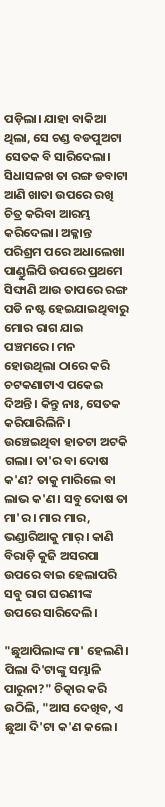ପଡ଼ିଲା। ଯାହା ବାକିଆ ଥିଲା, ସେ ଚଣ୍ଡ ବଡପୁଅଟା ସେତକ ବି ସାରିଦେଲା। ସିଧାସଳଖ ତା ରଙ୍ଗ ଡବାଟା ଆଣି ଖାତା ଉପରେ ରଖି ଚିତ୍ର କରିବା ଆରମ୍ଭ କରିଦେଲା। ଅକ୍ଳାନ୍ତ ପରିଶ୍ରମ ପରେ ଅଧାଲେଖା ପାଣ୍ଡୁଲିପି ଉପରେ ପ୍ରଥମେ ସିଙ୍ଘାଣି ଆଉ ତାପରେ ରଙ୍ଗ ପଡି ନଷ୍ଟ ହେଇଯାଇଥିବାରୁ ମୋର ରାଗ ଯାଇ ପଞ୍ଚମରେ। ମନ ହୋଉଥିଲା ଠାରେ କରି ଚଟକଣାଟାଏ ପକେଇ ଦିଅନ୍ତି। କିନ୍ତୁ ନାଃ, ସେତକ କରିପାରିଲିନି। ଉଞ୍ଚେଇଥିବା ହାତଟା ଅଟକି ଗଲା। ତା'ର ବା ଦୋଷ କ'ଣ? ତାକୁ ମାରିଲେ ବା ଲାଭ କ'ଣ। ସବୁ ଦୋଷ ତା ମା'ର। ମାର ମାର, ଭଣ୍ଡାରିଆକୁ ମାର୍। କାଣି ବିରାଡ଼ି କୁଜି ଅସରପା ଉପରେ ବାଇ ହେଲାପରି ସବୁ ରାଗ ଘରଣୀଙ୍କ ଉପରେ ସାରିଦେଲି।

"ଛୁଆପିଲାଙ୍କ ମା' ହେଲଣି। ପିଲା ଦି'ଟାଙ୍କୁ ସମ୍ଭାଳି ପାରୁନା?" ଚିତ୍କାର କରି ଉଠିଲି, "ଆସ ଦେଖିବ, ଏ ଛୁଆ ଦି'ଟା କ'ଣ କଲେ।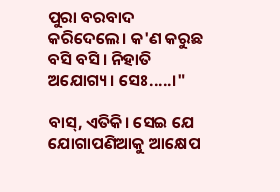ପୁରା ବରବାଦ କରିଦେଲେ। କ'ଣ କରୁଛ ବସି ବସି। ନିହାତି ଅଯୋଗ୍ୟ। ସେଃ.....।"

ବାସ୍, ଏତିକି। ସେଇ ଯେ ଯୋଗାପଣିଆକୁ ଆକ୍ଷେପ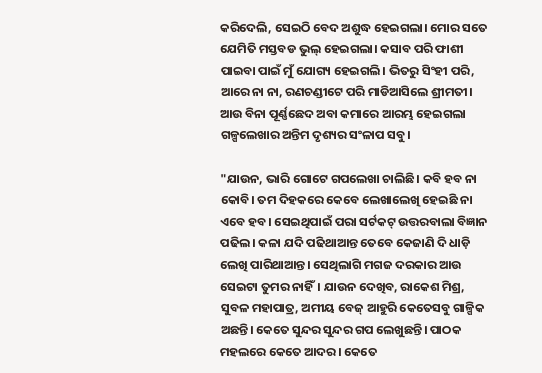କରିଦେଲି, ସେଇଠି ବେଦ ଅଶୁଦ୍ଧ ହେଇଗଲା। ମୋର ସତେ ଯେମିତି ମସ୍ତବଡ ଭୁଲ୍ ହେଇଗଲା। କସାବ ପରି ଫାଶୀ ପାଇବା ପାଇଁ ମୁଁ ଯୋଗ୍ୟ ହେଇଗଲି। ଭିତରୁ ସିଂହୀ ପରି, ଆରେ ନା ନା, ରଣଚଣ୍ଡୀଟେ ପରି ମାଡିଆସିଲେ ଶ୍ରୀମତୀ। ଆଉ ବିନା ପୂର୍ଣ୍ଣଛେଦ ଅବା କମାରେ ଆରମ୍ଭ ହେଇଗଲା ଗଳ୍ପଲେଖାର ଅନ୍ତିମ ଦୃଶ୍ୟର ସଂଳାପ ସବୁ।

"ଯାଉନ, ଭାରି ଗୋଟେ ଗପଲେଖା ଚାଲିଛି। କବି ହବ ନା କୋବି। ତମ ଦିହକରେ କେବେ ଲେଖାଲେଖି ହେଇଛି ନା ଏବେ ହବ। ସେଇଥିପାଇଁ ପରା ସର୍ଟକଟ୍ ଉତ୍ତରବାଲା ବିଜ୍ଞାନ ପଢିଲ। କଳା ଯଦି ପଢିଥାଆନ୍ତ ତେବେ କେଜାଣି ଦି ଧାଡ଼ି ଲେଖି ପାରିଥାଆନ୍ତ। ସେଥିଲାଗି ମଗଜ ଦରକାର ଆଉ ସେଇଟା ତୁମର ନାହିଁ। ଯାଉନ ଦେଖିବ, ରାକେଶ ମିଶ୍ର, ସୁବଳ ମହାପାତ୍ର, ଅମୀୟ ବେଜ୍ ଆହୁରି କେତେସବୁ ଗାଳ୍ପିକ ଅଛନ୍ତି। କେତେ ସୁନ୍ଦର ସୁନ୍ଦର ଗପ ଲେଖୁଛନ୍ତି। ପାଠକ ମହଲରେ କେତେ ଆଦର। କେତେ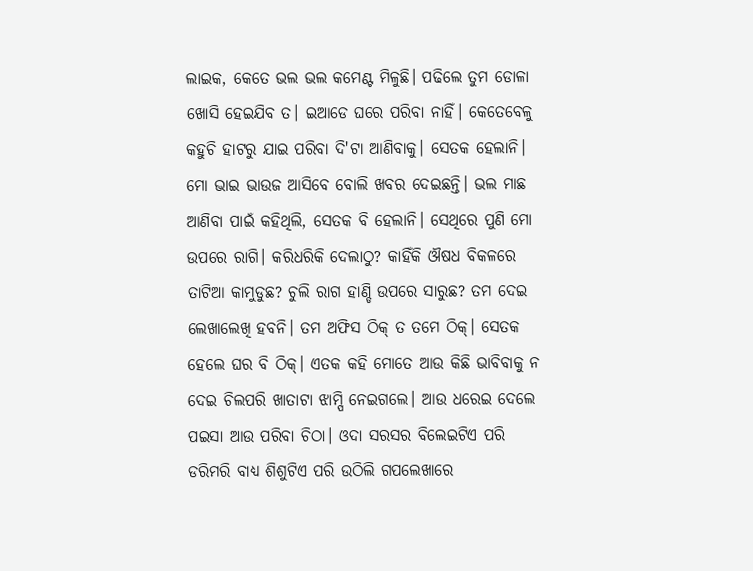ଲାଇକ, କେତେ ଭଲ ଭଲ କମେଣ୍ଟ ମିଳୁଛି। ପଢିଲେ ତୁମ ଡୋଳା ଖୋସି ହେଇଯିବ ତ। ଇଆଡେ ଘରେ ପରିବା ନାହିଁ। କେତେବେଳୁ କହୁଚି ହାଟରୁ ଯାଇ ପରିବା ଦି'ଟା ଆଣିବାକୁ। ସେତକ ହେଲାନି। ମୋ ଭାଇ ଭାଉଜ ଆସିବେ ବୋଲି ଖବର ଦେଇଛନ୍ତି। ଭଲ ମାଛ ଆଣିବା ପାଇଁ କହିଥିଲି, ସେତକ ବି ହେଲାନି। ସେଥିରେ ପୁଣି ମୋ ଉପରେ ରାଗି। କରିଧରିକି ଦେଲାଠୁ? କାହିଁକି ଔଷଧ ବିକଳରେ ତାଟିଆ କାମୁଡୁଛ? ଚୁଲି ରାଗ ହାଣ୍ଡି ଉପରେ ସାରୁଛ? ତମ ଦେଇ ଲେଖାଲେଖି ହବନି। ତମ ଅଫିସ ଠିକ୍ ତ ତମେ ଠିକ୍। ସେତକ ହେଲେ ଘର ବି ଠିକ୍। ଏତକ କହି ମୋତେ ଆଉ କିଛି ଭାବିବାକୁ ନ ଦେଇ ଚିଲପରି ଖାତାଟା ଝାମ୍ପି ନେଇଗଲେ। ଆଉ ଧରେଇ ଦେଲେ ପଇସା ଆଉ ପରିବା ଚିଠା। ଓଦା ସରସର ବିଲେଇଟିଏ ପରି ଡରିମରି ବାଧ୍ୟ ଶିଶୁଟିଏ ପରି ଉଠିଲି ଗପଲେଖାରେ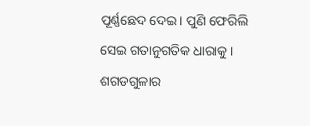ପୂର୍ଣ୍ଣଛେଦ ଦେଇ। ପୁଣି ଫେରିଲି ସେଇ ଗତାନୁଗତିକ ଧାରାକୁ। ଶଗଡଗୁଳାର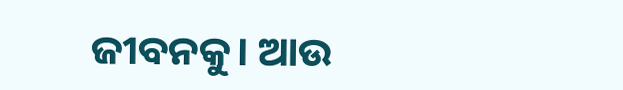ଜୀବନକୁ। ଆଉ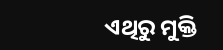ଏଥିରୁ ମୁକ୍ତି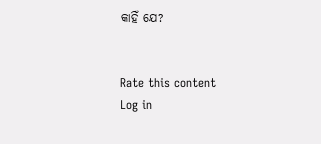କାହିଁ ଯେ?


Rate this content
Log in